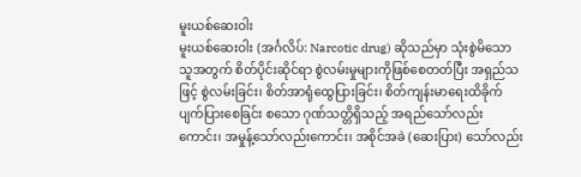မူးယစ်ဆေးဝါး
မူးယစ်ဆေးဝါး (အင်္ဂလိပ်: Narcotic drug) ဆိုသည်မှာ သုံးစွဲမိသောသူအတွက် စိတ်ပိုင်းဆိုင်ရာ စွဲလမ်းမှုများကိုဖြစ်စေတတ်ပြီး အရှည်သဖြင့် စွဲလမ်းခြင်း၊ စိတ်အာရုံထွေပြားခြင်း၊ စိတ်ကျန်းမာရေးထိခိုက်ပျက်ပြားစေခြင်း စသော ဂုဏ်သတ္တိရှိသည့် အရည်သော်လည်းကောင်း၊ အမှုန့်သော်လည်းကောင်း၊ အစိုင်အခဲ (ဆေးပြား) သော်လည်း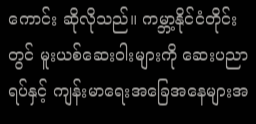ကောင်း ဆိုလိုသည်။ ကမ္ဘာ့နိုင်ငံတိုင်းတွင် မူးယစ်ဆေးဝါးများကို ဆေးပညာရပ်နှင့် ကျန်းမာရေးအခြေအနေများအ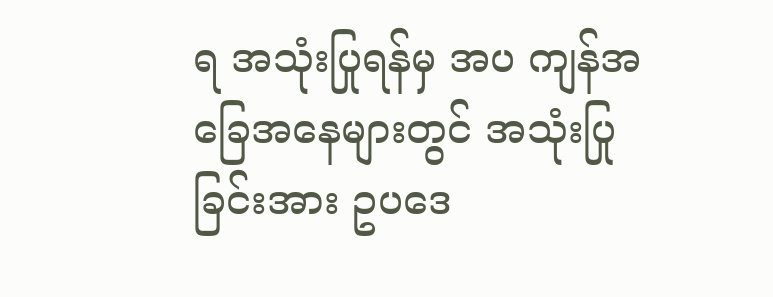ရ အသုံးပြုရန်မှ အပ ကျန်အခြေအနေများတွင် အသုံးပြုခြင်းအား ဥပဒေ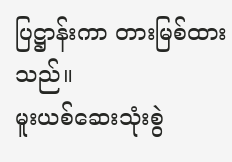ပြဋ္ဌာန်းကာ တားမြစ်ထားသည်။
မူးယစ်ဆေးသုံးစွဲ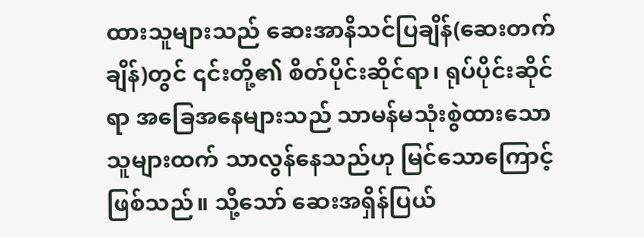ထားသူများသည် ဆေးအာနိသင်ပြချိန်(ဆေးတက်ချိန်)တွင် ၎င်းတို့၏ စိတ်ပိုင်းဆိုင်ရာ၊ ရုပ်ပိုင်းဆိုင်ရာ အခြေအနေများသည် သာမန်မသုံးစွဲထားသောသူများထက် သာလွန်နေသည်ဟု မြင်သောကြောင့်ဖြစ်သည်။ သို့သော် ဆေးအရှိန်ပြယ်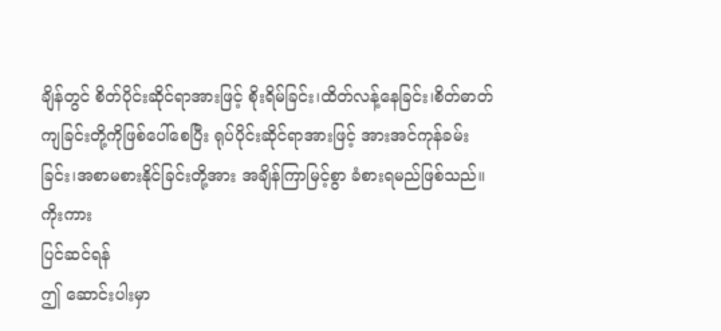ချိန်တွင် စိတ်ပိုင်းဆိုင်ရာအားဖြင့် စိုးရိမ်ခြင်း၊ထိတ်လန့်နေခြင်း၊စိတ်ဓာတ်ကျခြင်းတို့ကိုဖြစ်ပေါ်စေပြီး ရုပ်ပိုင်းဆိုင်ရာအားဖြင့် အားအင်ကုန်ခမ်းခြင်း၊အစာမစားနိုင်ခြင်းတို့အား အချိန်ကြာမြင့်စွာ ခံစားရမည်ဖြစ်သည်။
ကိုးကား
ပြင်ဆင်ရန်
ဤ ဆောင်းပါးမှာ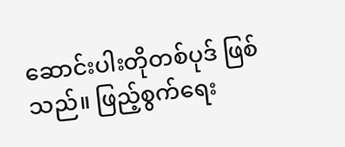ဆောင်းပါးတိုတစ်ပုဒ် ဖြစ်သည်။ ဖြည့်စွက်ရေး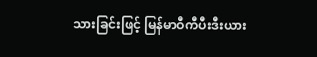သားခြင်းဖြင့် မြန်မာဝီကီပီးဒီးယား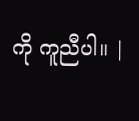ကို ကူညီပါ။ |